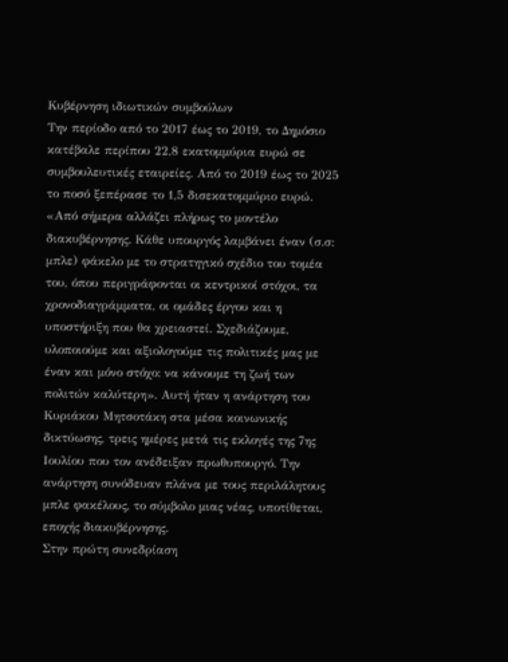Κυβέρνηση ιδιωτικών συμβούλων
Την περίοδο από το 2017 έως το 2019, το Δημόσιο κατέβαλε περίπου 22,8 εκατομμύρια ευρώ σε συμβουλευτικές εταιρείες. Από το 2019 έως το 2025 το ποσό ξεπέρασε το 1,5 δισεκατομμύριο ευρώ.
«Από σήμερα αλλάζει πλήρως το μοντέλο διακυβέρνησης. Κάθε υπουργός λαμβάνει έναν (σ.σ: μπλε) φάκελο με το στρατηγικό σχέδιο του τομέα του, όπου περιγράφονται οι κεντρικοί στόχοι, τα χρονοδιαγράμματα, οι ομάδες έργου και η υποστήριξη που θα χρειαστεί. Σχεδιάζουμε, υλοποιούμε και αξιολογούμε τις πολιτικές μας με έναν και μόνο στόχο: να κάνουμε τη ζωή των πολιτών καλύτερη». Αυτή ήταν η ανάρτηση του Κυριάκου Μητσοτάκη στα μέσα κοινωνικής δικτύωσης, τρεις ημέρες μετά τις εκλογές της 7ης Ιουλίου που τον ανέδειξαν πρωθυπουργό. Την ανάρτηση συνόδευαν πλάνα με τους περιλάλητους μπλε φακέλους, το σύμβολο μιας νέας, υποτίθεται, εποχής διακυβέρνησης.
Στην πρώτη συνεδρίαση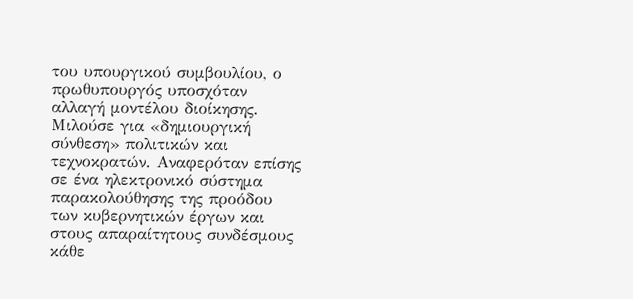του υπουργικού συμβουλίου, ο πρωθυπουργός υποσχόταν αλλαγή μοντέλου διοίκησης. Μιλούσε για «δημιουργική σύνθεση» πολιτικών και τεχνοκρατών. Αναφερόταν επίσης σε ένα ηλεκτρονικό σύστημα παρακολούθησης της προόδου των κυβερνητικών έργων και στους απαραίτητους συνδέσμους κάθε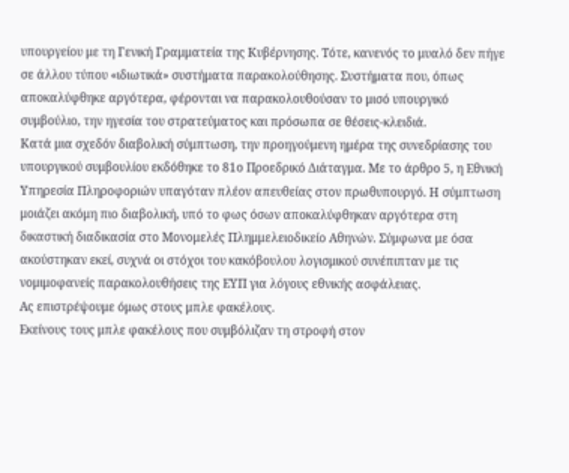υπουργείου με τη Γενική Γραμματεία της Κυβέρνησης. Τότε, κανενός το μυαλό δεν πήγε σε άλλου τύπου «ιδιωτικά» συστήματα παρακολούθησης. Συστήματα που, όπως αποκαλύφθηκε αργότερα, φέρονται να παρακολουθούσαν το μισό υπουργικό συμβούλιο, την ηγεσία του στρατεύματος και πρόσωπα σε θέσεις-κλειδιά.
Κατά μια σχεδόν διαβολική σύμπτωση, την προηγούμενη ημέρα της συνεδρίασης του υπουργικού συμβουλίου εκδόθηκε το 81ο Προεδρικό Διάταγμα. Με το άρθρο 5, η Εθνική Υπηρεσία Πληροφοριών υπαγόταν πλέον απευθείας στον πρωθυπουργό. Η σύμπτωση μοιάζει ακόμη πιο διαβολική, υπό το φως όσων αποκαλύφθηκαν αργότερα στη δικαστική διαδικασία στο Μονομελές Πλημμελειοδικείο Αθηνών. Σύμφωνα με όσα ακούστηκαν εκεί, συχνά οι στόχοι του κακόβουλου λογισμικού συνέπιπταν με τις νομιμοφανείς παρακολουθήσεις της ΕΥΠ για λόγους εθνικής ασφάλειας.
Ας επιστρέψουμε όμως στους μπλε φακέλους.
Εκείνους τους μπλε φακέλους που συμβόλιζαν τη στροφή στον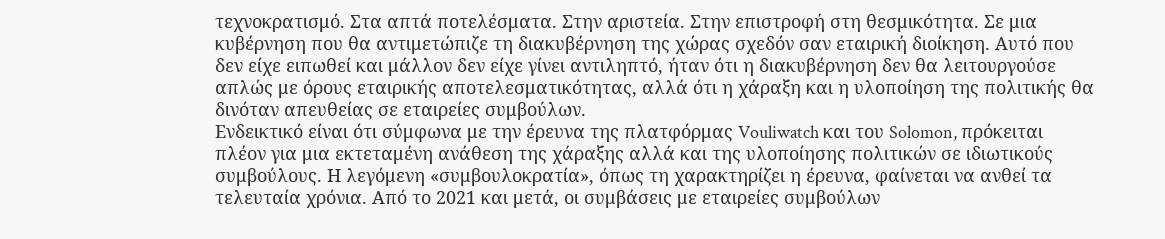τεχνοκρατισμό. Στα απτά ποτελέσματα. Στην αριστεία. Στην επιστροφή στη θεσμικότητα. Σε μια κυβέρνηση που θα αντιμετώπιζε τη διακυβέρνηση της χώρας σχεδόν σαν εταιρική διοίκηση. Αυτό που δεν είχε ειπωθεί και μάλλον δεν είχε γίνει αντιληπτό, ήταν ότι η διακυβέρνηση δεν θα λειτουργούσε απλώς με όρους εταιρικής αποτελεσματικότητας, αλλά ότι η χάραξη και η υλοποίηση της πολιτικής θα δινόταν απευθείας σε εταιρείες συμβούλων.
Ενδεικτικό είναι ότι σύμφωνα με την έρευνα της πλατφόρμας Vouliwatch και του Solomon, πρόκειται πλέον για μια εκτεταμένη ανάθεση της χάραξης αλλά και της υλοποίησης πολιτικών σε ιδιωτικούς συμβούλους. Η λεγόμενη «συμβουλοκρατία», όπως τη χαρακτηρίζει η έρευνα, φαίνεται να ανθεί τα τελευταία χρόνια. Από το 2021 και μετά, οι συμβάσεις με εταιρείες συμβούλων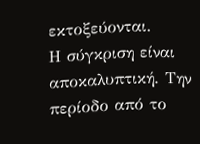εκτοξεύονται.
Η σύγκριση είναι αποκαλυπτική. Την περίοδο από το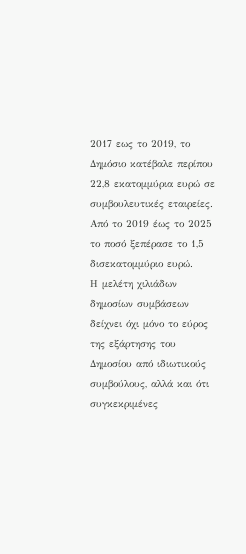2017 εως το 2019, το Δημόσιο κατέβαλε περίπου 22,8 εκατομμύρια ευρώ σε συμβουλευτικές εταιρείες. Από το 2019 έως το 2025 το ποσό ξεπέρασε το 1,5 δισεκατομμύριο ευρώ.
Η μελέτη χιλιάδων δημοσίων συμβάσεων δείχνει όχι μόνο το εύρος της εξάρτησης του Δημοσίου από ιδιωτικούς συμβούλους, αλλά και ότι συγκεκριμένες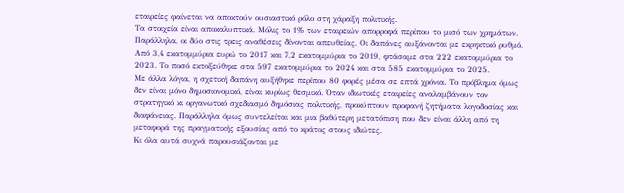εταιρείες φαίνεται να αποκτούν ουσιαστικό ρόλο στη χάραξη πολιτικής.
Τα στοιχεία είναι αποκαλυπτικά. Μόλις το 1% των εταιρειών απορροφά περίπου το μισό των χρημάτων. Παράλληλα, οι δύο στις τρεις αναθέσεις δίνονται απευθείας. Οι δαπάνες αυξάνονται με εκρηκτικό ρυθμό. Από 3,4 εκατομμύρια ευρώ το 2017 και 7,2 εκατομμύρια το 2019, φτάσαμε στα 222 εκατομμύρια το 2023. Το ποσό εκτοξεύθηκε στα 597 εκατομμύρια το 2024 και στα 585 εκατομμύρια το 2025.
Με άλλα λόγια, η σχετική δαπάνη αυξήθηκε περίπου 80 φορές μέσα σε επτά χρόνια. Το πρόβλημα όμως δεν είναι μόνο δημοσιονομικό, είναι κυρίως θεσμικό. Όταν ιδιωτικές εταιρείες αναλαμβάνουν τον στρατηγικό κι οργανωτικό σχεδιασμό δημόσιας πολιτικής, προκύπτουν προφανή ζητήματα λογοδοσίας και διαφάνειας. Παράλληλα όμως συντελείται και μια βαθύτερη μετατόπιση που δεν είναι άλλη από τη μεταφορά της πραγματικής εξουσίας από το κράτος στους ιδιώτες.
Κι όλα αυτά συχνά παρουσιάζονται με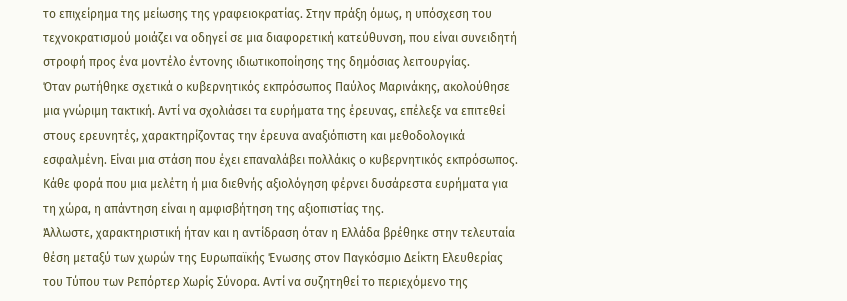το επιχείρημα της μείωσης της γραφειοκρατίας. Στην πράξη όμως, η υπόσχεση του τεχνοκρατισμού μοιάζει να οδηγεί σε μια διαφορετική κατεύθυνση, που είναι συνειδητή στροφή προς ένα μοντέλο έντονης ιδιωτικοποίησης της δημόσιας λειτουργίας.
Όταν ρωτήθηκε σχετικά ο κυβερνητικός εκπρόσωπος Παύλος Μαρινάκης, ακολούθησε μια γνώριμη τακτική. Αντί να σχολιάσει τα ευρήματα της έρευνας, επέλεξε να επιτεθεί στους ερευνητές, χαρακτηρίζοντας την έρευνα αναξιόπιστη και μεθοδολογικά εσφαλμένη. Είναι μια στάση που έχει επαναλάβει πολλάκις ο κυβερνητικός εκπρόσωπος. Κάθε φορά που μια μελέτη ή μια διεθνής αξιολόγηση φέρνει δυσάρεστα ευρήματα για τη χώρα, η απάντηση είναι η αμφισβήτηση της αξιοπιστίας της.
Άλλωστε, χαρακτηριστική ήταν και η αντίδραση όταν η Ελλάδα βρέθηκε στην τελευταία θέση μεταξύ των χωρών της Ευρωπαϊκής Ένωσης στον Παγκόσμιο Δείκτη Ελευθερίας του Τύπου των Ρεπόρτερ Χωρίς Σύνορα. Αντί να συζητηθεί το περιεχόμενο της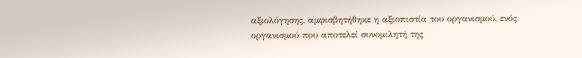αξιολόγησης, αμφισβητήθηκε η αξιοπιστία του οργανισμού, ενός οργανισμού που αποτελεί συνομιλητή της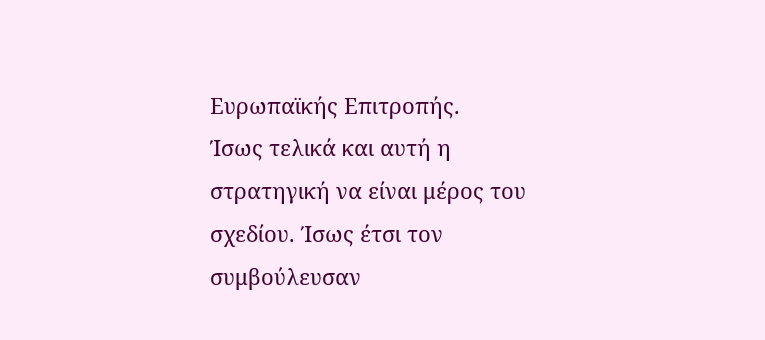Ευρωπαϊκής Επιτροπής.
Ίσως τελικά και αυτή η στρατηγική να είναι μέρος του σχεδίου. Ίσως έτσι τον συμβούλευσαν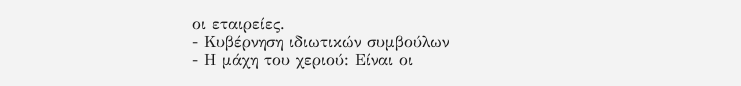οι εταιρείες.
- Κυβέρνηση ιδιωτικών συμβούλων
- Η μάχη του χεριού: Είναι οι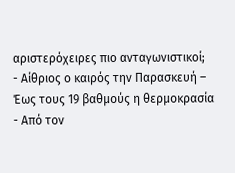αριστερόχειρες πιο ανταγωνιστικοί;
- Αίθριος ο καιρός την Παρασκευή – Έως τους 19 βαθμούς η θερμοκρασία
- Από τον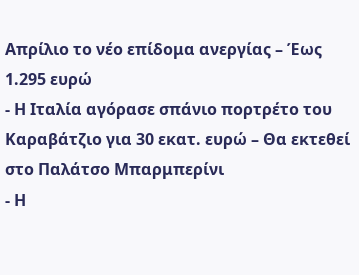Απρίλιο το νέο επίδομα ανεργίας – Έως 1.295 ευρώ
- Η Ιταλία αγόρασε σπάνιο πορτρέτο του Καραβάτζιο για 30 εκατ. ευρώ – Θα εκτεθεί στο Παλάτσο Μπαρμπερίνι
- Η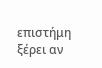επιστήμη ξέρει αν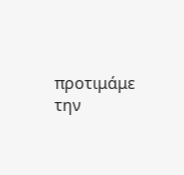προτιμάμε την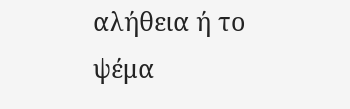αλήθεια ή το ψέμα